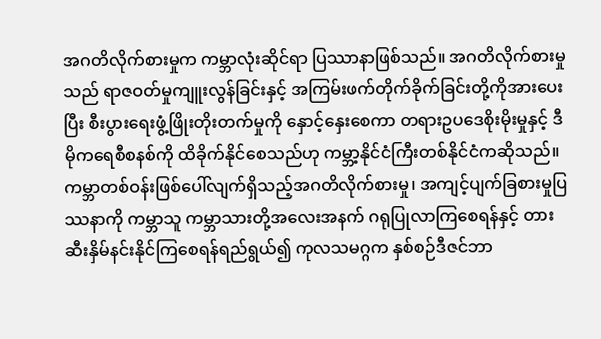အဂတိလိုက်စားမှုက ကမ္ဘာလုံးဆိုင်ရာ ပြဿာနာဖြစ်သည်။ အဂတိလိုက်စားမှုသည် ရာဇဝတ်မှုကျူးလွန်ခြင်းနှင့် အကြမ်းဖက်တိုက်ခိုက်ခြင်းတို့ကိုအားပေးပြီး စီးပွားရေးဖွံ့ဖြိုးတိုးတက်မှုကို နှောင့်နှေးစေကာ တရားဥပဒေစိုးမိုးမှုနှင့် ဒီမိုကရေစီစနစ်ကို ထိခိုက်နိုင်စေသည်ဟု ကမ္ဘာ့နိုင်ငံကြီးတစ်နိုင်ငံကဆိုသည်။ ကမ္ဘာတစ်ဝန်းဖြစ်ပေါ်လျက်ရှိသည့်အဂတိလိုက်စားမှု၊ အကျင့်ပျက်ခြစားမှုပြဿနာကို ကမ္ဘာသူ ကမ္ဘာသားတို့အလေးအနက် ဂရုပြုလာကြစေရန်နှင့် တားဆီးနှိမ်နင်းနိုင်ကြစေရန်ရည်ရွယ်၍ ကုလသမဂ္ဂက နှစ်စဉ်ဒီဇင်ဘာ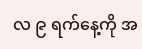လ ၉ ရက်နေ့ကို အ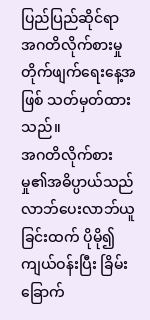ပြည်ပြည်ဆိုင်ရာ အဂတိလိုက်စားမှုတိုက်ဖျက်ရေးနေ့အဖြစ် သတ်မှတ်ထားသည်။
အဂတိလိုက်စားမှု၏အဓိပ္ပာယ်သည်
လာဘ်ပေးလာဘ်ယူခြင်းထက် ပိုမို၍ကျယ်ဝန်းပြီး ခြိမ်းခြောက်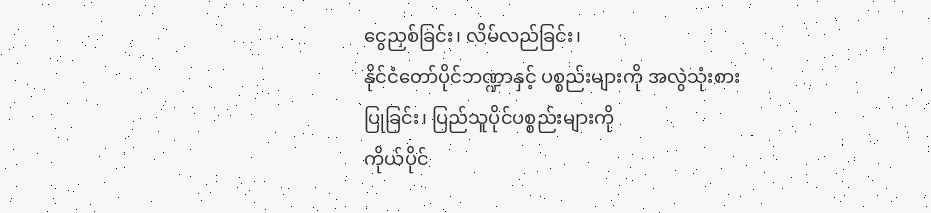ငွေညှစ်ခြင်း၊ လိမ်လည်ခြင်း၊
နိုင်ငံတော်ပိုင်ဘဏ္ဍာနှင့် ပစ္စည်းများကို အလွဲသုံးစားပြုခြင်း၊ ပြည်သူပိုင်ပစ္စည်းများကို
ကိုယ်ပိုင်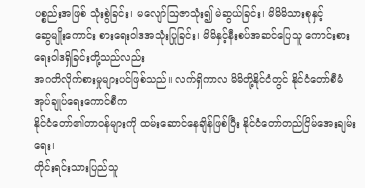ပစ္စည်းအဖြစ် သုံးစွဲခြင်း၊ မလျော်ဩဇာသုံး၍ မဲဆွယ်ခြင်း၊ မိမိမိသားစုနှင့်
ဆွေမျိုးကောင်း စားရေးဝါဒအသုံးပြုခြင်း၊ မိမိနှင့်နီးစပ်အဆင်ပြေသူ ကောင်းစားရေးဝါဒရှိခြင်းတို့သည်လည်း
အဂတိလိုက်စားမှုများပင်ဖြစ်သည်။ လက်ရှိကာလ မိမိတို့နိုင်ငံတွင် နိုင်ငံတော်စီမံအုပ်ချုပ်ရေးကောင်စီက
နိုင်ငံတော်၏တာဝန်များကို ထမ်းဆောင်နေချိန်ဖြစ်ပြီး နိုင်ငံတော်တည်ငြိမ်အေးချမ်းရေး၊
တိုင်းရင်းသားပြည်သူ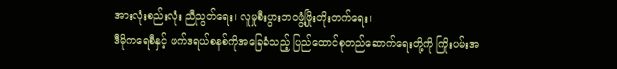အားလုံးစည်းလုံး ညီညွတ်ရေး၊ လူမှုစီးပွားဘဝဖွံ့ဖြိုးတိုးတက်ရေး၊
ဒီမိုကရေစီနှင့် ဖက်ဒရယ်စနစ်ကိုအခြေခံသည့် ပြည်ထောင်စုတည်ဆောက်ရေးတို့ကို ကြိုးပမ်းအ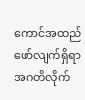ကောင်အထည်ဖော်လျက်ရှိရာ
အဂတိလိုက်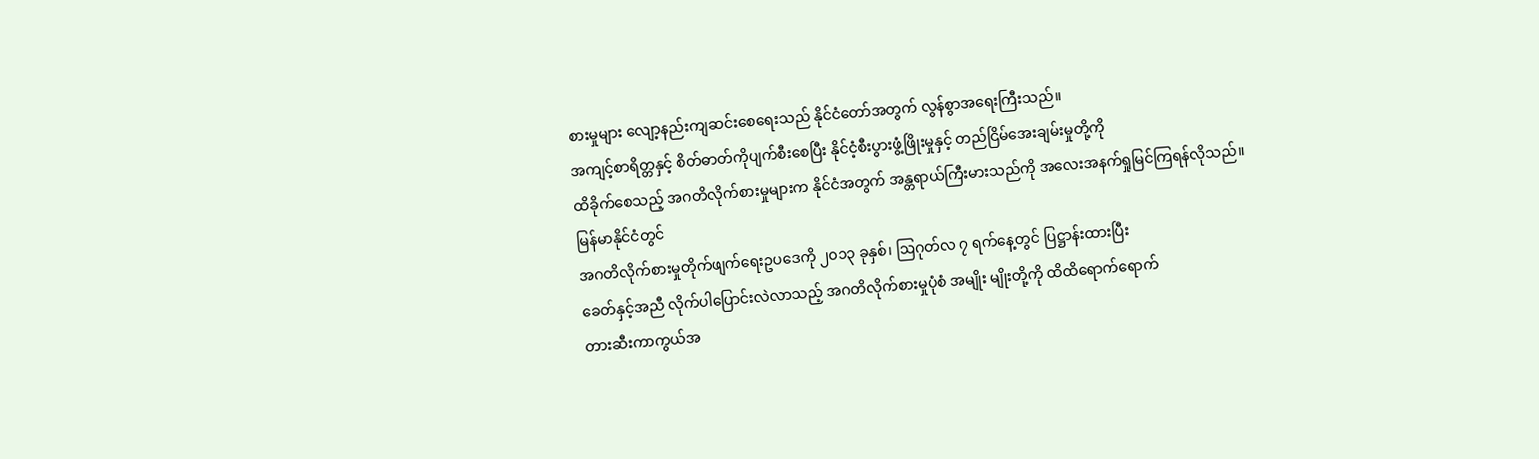စားမှုများ လျော့နည်းကျဆင်းစေရေးသည် နိုင်ငံတော်အတွက် လွန်စွာအရေးကြီးသည်။
အကျင့်စာရိတ္တနှင့် စိတ်ဓာတ်ကိုပျက်စီးစေပြီး နိုင်ငံ့စီးပွားဖွံ့ဖြိုးမှုနှင့် တည်ငြိမ်အေးချမ်းမှုတို့ကို
ထိခိုက်စေသည့် အဂတိလိုက်စားမှုများက နိုင်ငံအတွက် အန္တရာယ်ကြီးမားသည်ကို အလေးအနက်ရှုမြင်ကြရန်လိုသည်။
မြန်မာနိုင်ငံတွင်
အဂတိလိုက်စားမှုတိုက်ဖျက်ရေးဥပဒေကို ၂၀၁၃ ခုနှစ်၊ ဩဂုတ်လ ၇ ရက်နေ့တွင် ပြဋ္ဌာန်းထားပြီး
ခေတ်နှင့်အညီ လိုက်ပါပြောင်းလဲလာသည့် အဂတိလိုက်စားမှုပုံစံ အမျိုး မျိုးတို့ကို ထိထိရောက်ရောက်
တားဆီးကာကွယ်အ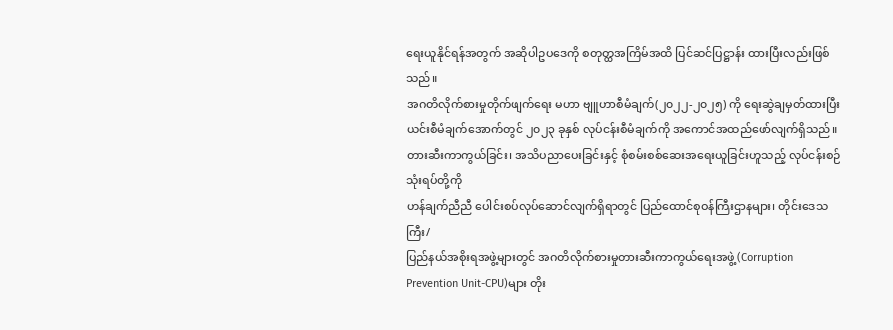ရေးယူနိုင်ရန်အတွက် အဆိုပါဥပဒေကို စတုတ္ထအကြိမ်အထိ ပြင်ဆင်ပြဋ္ဌာန်း ထားပြီးလည်းဖြစ်သည်။
အဂတိလိုက်စားမှုတိုက်ဖျက်ရေး မဟာ ဗျူဟာစီမံချက်(၂၀၂၂-၂၀၂၅) ကို ရေးဆွဲချမှတ်ထားပြီး
ယင်းစီမံချက်အောက်တွင် ၂၀၂၃ ခုနှစ် လုပ်ငန်းစီမံချက်ကို အကောင်အထည်ဖော်လျက်ရှိသည်။
တားဆီးကာကွယ်ခြင်း၊ အသိပညာပေးခြင်းနှင့် စုံစမ်းစစ်ဆေးအရေးယူခြင်းဟူသည့် လုပ်ငန်းစဉ်သုံးရပ်တို့ကို
ဟန်ချက်ညီညီ ပေါင်းစပ်လုပ်ဆောင်လျက်ရှိရာတွင် ပြည်ထောင်စုဝန်ကြီးဌာနများ၊ တိုင်းဒေသကြီး/
ပြည်နယ်အစိုးရအဖွဲ့များတွင် အဂတိလိုက်စားမှုတားဆီးကာကွယ်ရေးအဖွဲ့ (Corruption
Prevention Unit-CPU)များ တိုး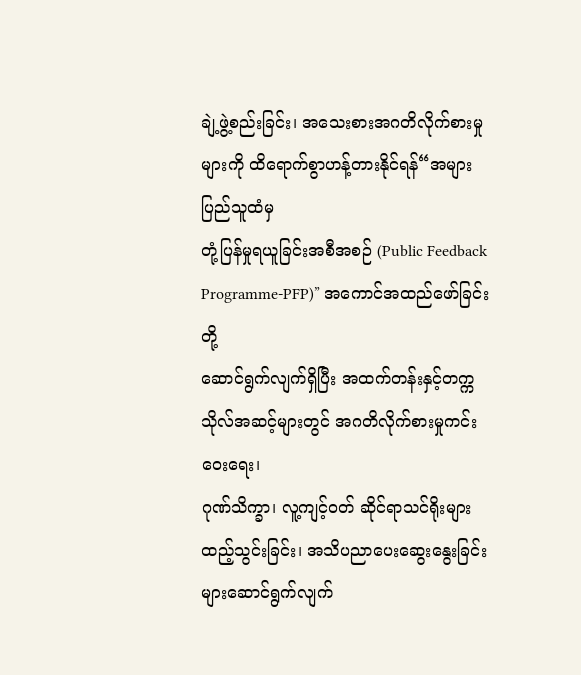ချဲ့ဖွဲ့စည်းခြင်း၊ အသေးစားအဂတိလိုက်စားမှုများကို ထိရောက်စွာဟန့်တားနိုင်ရန်“အများပြည်သူထံမှ
တုံ့ပြန်မှုရယူခြင်းအစီအစဉ် (Public Feedback Programme-PFP)” အကောင်အထည်ဖော်ခြင်းတို့
ဆောင်ရွက်လျက်ရှိပြီး အထက်တန်းနှင့်တက္ကသိုလ်အဆင့်များတွင် အဂတိလိုက်စားမှုကင်းဝေးရေး၊
ဂုဏ်သိက္ခာ၊ လူ့ကျင့်ဝတ် ဆိုင်ရာသင်ရိုးများထည့်သွင်းခြင်း၊ အသိပညာပေးဆွေးနွေးခြင်း
များဆောင်ရွက်လျက်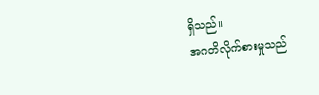ရှိသည်။
အဂတိလိုက်စားမှုသည်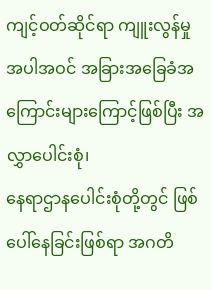ကျင့်ဝတ်ဆိုင်ရာ ကျူးလွန်မှုအပါအဝင် အခြားအခြေခံအကြောင်းများကြောင့်ဖြစ်ပြီး အလွှာပေါင်းစုံ၊
နေရာဌာနပေါင်းစုံတို့တွင် ဖြစ်ပေါ်နေခြင်းဖြစ်ရာ အဂတိ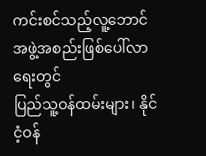ကင်းစင်သည့်လူ့ဘောင်အဖွဲ့အစည်းဖြစ်ပေါ်လာရေးတွင်
ပြည်သူ့ဝန်ထမ်းများ၊ နိုင်ငံ့ဝန်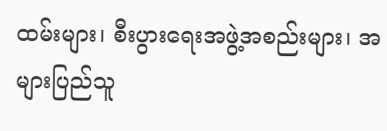ထမ်းများ၊ စီးပွားရေးအဖွဲ့အစည်းများ၊ အများပြည်သူ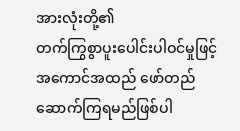အားလုံးတို့၏
တက်ကြွစွာပူးပေါင်းပါဝင်မှုဖြင့် အကောင်အထည် ဖော်တည်ဆောက်ကြရမည်ဖြစ်ပါ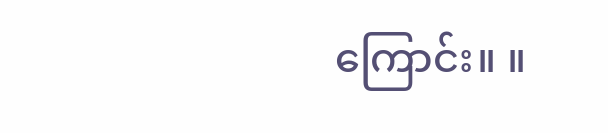ကြောင်း။ ။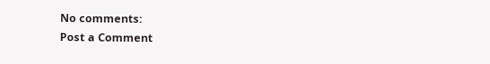No comments:
Post a Comment